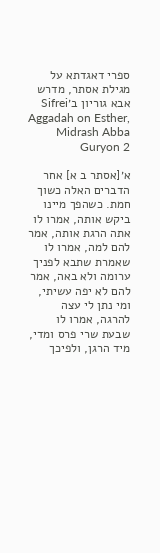ספרי דאגדתא על מגילת אסתר, מדרש אבא גוריון ב׳Sifrei Aggadah on Esther, Midrash Abba Guryon 2

א׳[אסתר ב א] אחר הדברים האלה כשוך חמת. כשהפך מיינו ביקש אותה, אמרו לו אתה הרגת אותה, אמר להם למה, אמרו לו שאמרת שתבא לפניך ערומה ולא באה, אמר להם לא יפה עשיתי, ומי נתן לי עצה להרגה, אמרו לו שבעת שרי פרס ומדי, מיד הרגן, ולפיכך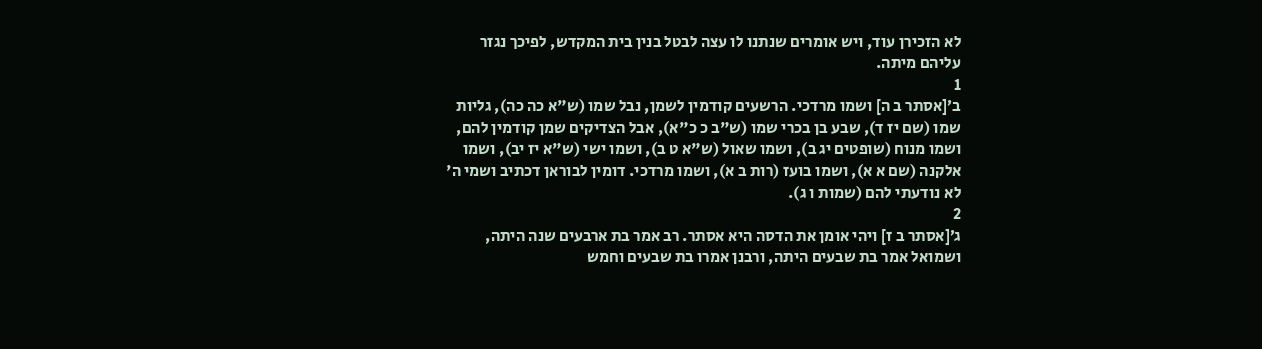לא הזכירן עוד, ויש אומרים שנתנו לו עצה לבטל בנין בית המקדש, לפיכך נגזר עליהם מיתה.
1
ב׳[אסתר ב ה] ושמו מרדכי. הרשעים קודמין לשמן, נבל שמו (ש"א כה כה), גליות שמו (שם יז ד), שבע בן בכרי שמו (ש"ב כ כ"א), אבל הצדיקים שמן קודמין להם, ושמו מנוח (שופטים יג ב), ושמו שאול (ש"א ט ב), ושמו ישי (ש"א יז יב), ושמו אלקנה (שם א א), ושמו בועז (רות ב א), ושמו מרדכי. דומין לבוראן דכתיב ושמי ה' לא נודעתי להם (שמות ו ג).
2
ג׳[אסתר ב ז] ויהי אומן את הדסה היא אסתר. רב אמר בת ארבעים שנה היתה, ושמואל אמר בת שבעים היתה, ורבנן אמרו בת שבעים וחמש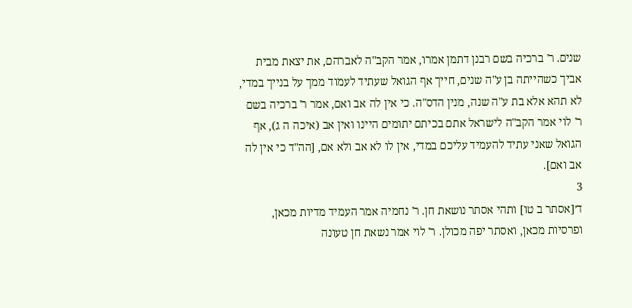שנים. ר' ברכיה בשם רבנן דתמן אמרו, אמר הקב"ה לאברהם, את יצאת מבית אביך כשהייתה בן ע"ה שנים, חייך אף הגואל שעתיד לעמוד ממך על בנייך במדי, לא תהא אלא בת ע"ה שנה, מנין הדס"ה. כי אין לה אב ואם, אמר ר' ברכיה בשם ר' לוי אמר הקב"ה לישראל אתם בכיתם יתומים היינו ואין אב (איכה ה ג), אף הגואל שאני עתיד להעמיד עליכם במדי, אין לו לא אב ולא אם, [הה"ד כי אין לה אב ואם].
3
ד׳[אסתר ב טו] ותהי אסתר נושאת חן. ר' נחמיה אמר העמיד מדיות מכאן, ופרסיות מכאן, ואסתר יפה מכולן. ר' לוי אמר נשאת חן טעונה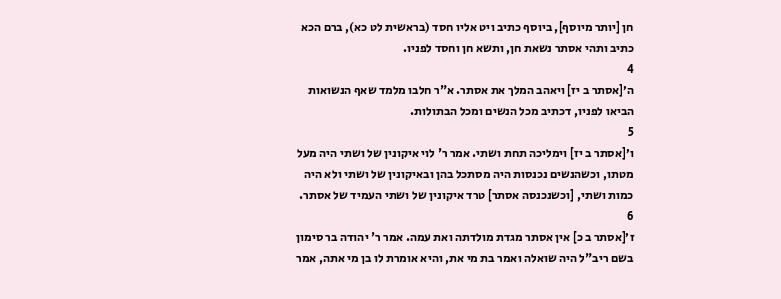חן [יותר מיוסף], ביוסף כתיב ויט אליו חסד (בראשית לט כא), ברם הכא כתיב ותהי אסתר נשאת חן, ותשא חן וחסד לפניו.
4
ה׳[אסתר ב יז] ויאהב המלך את אסתר. א"ר חלבו מלמד שאף הנשואות הביאו לפניו, דכתיב מכל הנשים ומכל הבתולות.
5
ו׳[אסתר ב יז] וימליכה תחת ושתי. אמר ר' לוי איקונין של ושתי היה מעל מטתו, וכשהנשים נכנסות היה מסתכל בהן ובאיקונין של ושתי ולא היה כמות ושתי, [וכשנכנסה אסתר] טרד איקונין של ושתי העמיד של אסתר.
6
ז׳[אסתר ב כ] אין אסתר מגדת מולדתה ואת עמה. אמר ר' יהודה בר סימון בשם ריב"ל היה שואלה ואמר בת מי את, והיא אומרת לו בן מי אתה, אמר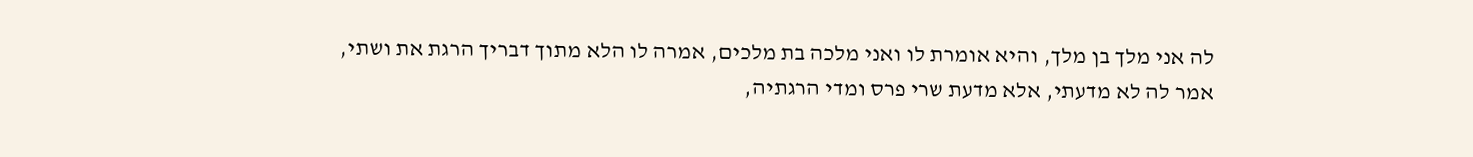לה אני מלך בן מלך, והיא אומרת לו ואני מלכה בת מלכים, אמרה לו הלא מתוך דבריך הרגת את ושתי, אמר לה לא מדעתי, אלא מדעת שרי פרס ומדי הרגתיה,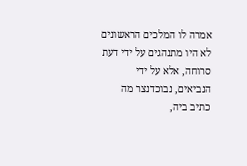אמרה לו המלכים הראשונים לא היו מתנהגים על ידי דעת סרוחה, אלא על ידי הנביאים, נבוכדנצר מה כתיב ביה,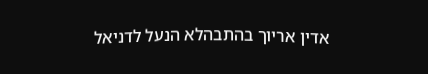אדין אריוך בהתבהלא הנעל לדניאל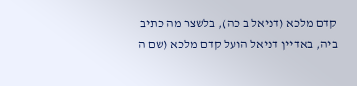קדם מלכא (דניאל ב כה), בלשצר מה כתיב ביה, באדיין דניאל הועל קדם מלכא (שם ה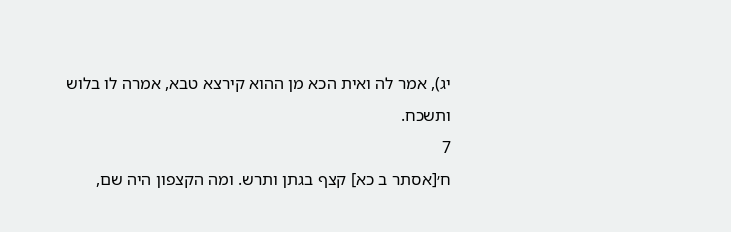יג), אמר לה ואית הכא מן ההוא קירצא טבא, אמרה לו בלוש ותשכח.
7
ח׳[אסתר ב כא] קצף בגתן ותרש. ומה הקצפון היה שם,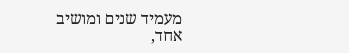מעמיד שנים ומושיב אחד,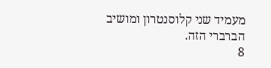מעמיד שני קלוסנטרון ומושיב הברברי הזה.
8